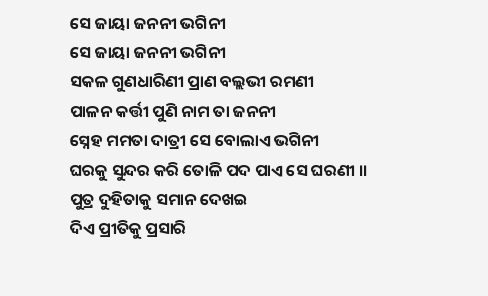ସେ ଜାୟା ଜନନୀ ଭଗିନୀ
ସେ ଜାୟା ଜନନୀ ଭଗିନୀ
ସକଳ ଗୁଣଧାରିଣୀ ପ୍ରାଣ ବଲ୍ଲଭୀ ରମଣୀ
ପାଳନ କର୍ତ୍ତୀ ପୁଣି ନାମ ତା ଜନନୀ
ସ୍ନେହ ମମତା ଦାତ୍ରୀ ସେ ବୋଲାଏ ଭଗିନୀ
ଘରକୁ ସୁନ୍ଦର କରି ତୋଳି ପଦ ପାଏ ସେ ଘରଣୀ ।।
ପୁତ୍ର ଦୁହିତାକୁ ସମାନ ଦେଖଇ
ଦିଏ ପ୍ରୀତିକୁ ପ୍ରସାରି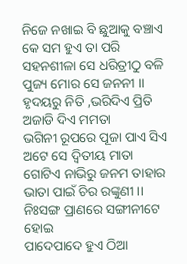ନିଜେ ନଖାଇ ବି ଛୁଆକୁ ବଞ୍ଚାଏ
କେ ସମ ହୁଏ ତା ପରି
ସହନଶୀଳା ସେ ଧରିତ୍ରୀଠୁ ବଳି
ପୁଜ୍ୟ ମୋର ସେ ଜନନୀ ।।
ହୃଦୟରୁ ନିତି ,ଭରିଦିଏ ପ୍ରିତି
ଅଜାଡି ଦିଏ ମମତା
ଭଗିନୀ ରୂପରେ ପୂଜା ପାଏ ସିଏ
ଅଟେ ସେ ଦ୍ୱିତୀୟ ମାତା
ଗୋଟିଏ ନାଭିରୁ ଜନମ ତାହାର
ଭାତା ପାଇଁ ଚିର ରଙ୍କୁଣୀ ।।
ନିଃସଙ୍ଗ ପ୍ରାଣରେ ସଙ୍ଗୀନୀଟେ ହୋଇ
ପାଦେପାଦେ ହୁଏ ଠିଆ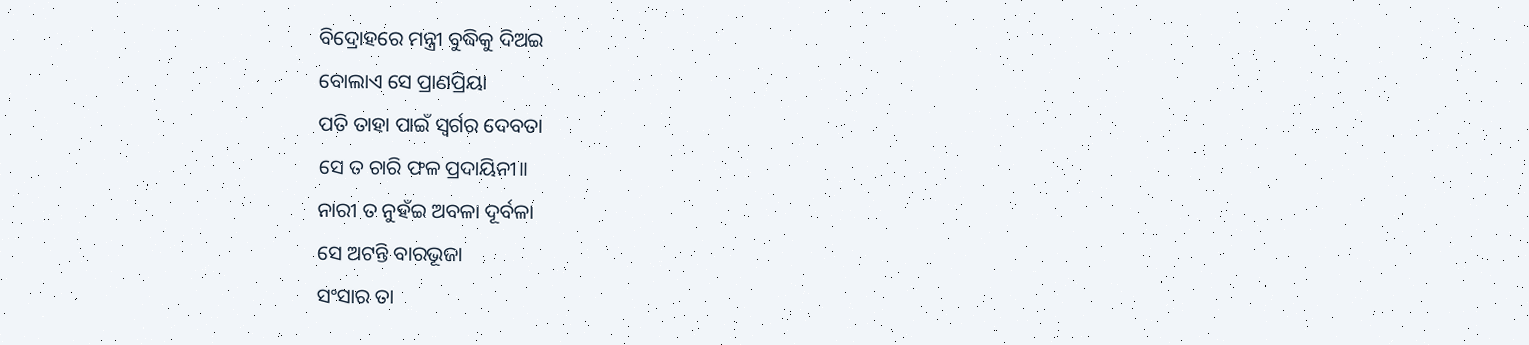ବିଦ୍ରୋହରେ ମନ୍ତ୍ରୀ ବୁଦ୍ଧିକୁ ଦିଅଇ
ବୋଲାଏ ସେ ପ୍ରାଣପ୍ରିୟା
ପତି ତାହା ପାଇଁ ସ୍ୱର୍ଗର ଦେବତା
ସେ ତ ଚାରି ଫଳ ପ୍ରଦାୟିନୀ।।
ନାରୀ ତ ନୁହଁଇ ଅବଳା ଦୂର୍ବଳା
ସେ ଅଟନ୍ତି ବାରଭୂଜା
ସଂସାର ତା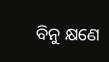ବିନୁ କ୍ଷଣେ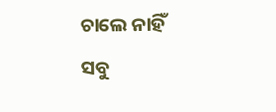ଚାଲେ ନାହିଁ
ସବୁ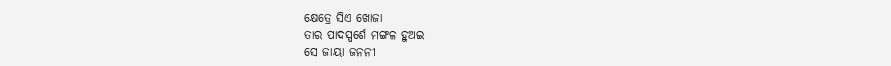କ୍ଷେତ୍ରେ ସିଏ ଖୋଜା
ତାର ପାଦସ୍ପର୍ଶେ ମଙ୍ଗଳ ହୁଅଇ
ସେ ଜାୟା ଜନନୀ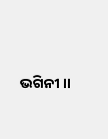ଭଗିନୀ ।।